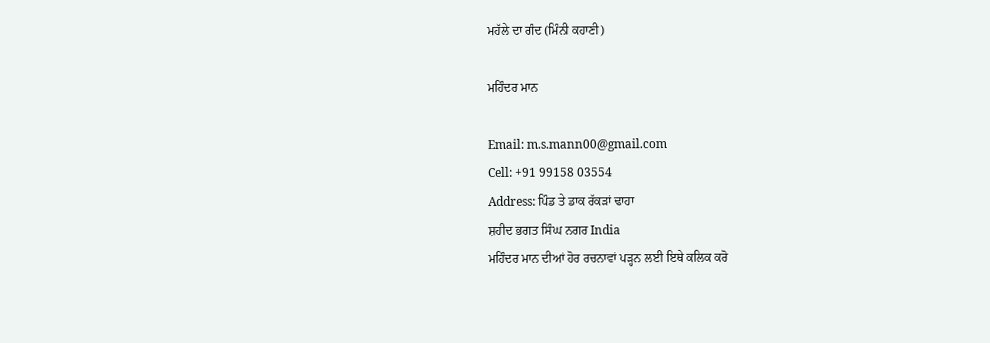ਮਹੱਲੇ ਦਾ ਗੰਦ (ਮਿੰਨੀ ਕਹਾਣੀ)

ਮਹਿੰਦਰ ਮਾਨ

Email: m.s.mann00@gmail.com
Cell: +91 99158 03554
Address: ਪਿੰਡ ਤੇ ਡਾਕ ਰੱਕੜਾਂ ਢਾਹਾ
ਸ਼ਹੀਦ ਭਗਤ ਸਿੰਘ ਨਗਰ India
ਮਹਿੰਦਰ ਮਾਨ ਦੀਆਂ ਹੋਰ ਰਚਨਾਵਾਂ ਪੜ੍ਹਨ ਲਈ ਇਥੇ ਕਲਿਕ ਕਰੋ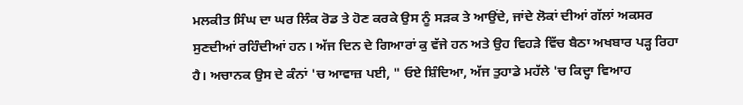ਮਲਕੀਤ ਸਿੰਘ ਦਾ ਘਰ ਲਿੰਕ ਰੋਡ ਤੇ ਹੋਣ ਕਰਕੇ ਉਸ ਨੂੰ ਸੜਕ ਤੇ ਆਉਂਦੇ, ਜਾਂਦੇ ਲੋਕਾਂ ਦੀਆਂ ਗੱਲਾਂ ਅਕਸਰ ਸੁਣਦੀਆਂ ਰਹਿੰਦੀਆਂ ਹਨ। ਅੱਜ ਦਿਨ ਦੇ ਗਿਆਰਾਂ ਕੁ ਵੱਜੇ ਹਨ ਅਤੇ ਉਹ ਵਿਹੜੇ ਵਿੱਚ ਬੈਠਾ ਅਖਬਾਰ ਪੜ੍ਹ ਰਿਹਾ ਹੈ। ਅਚਾਨਕ ਉਸ ਦੇ ਕੰਨਾਂ 'ਚ ਆਵਾਜ਼ ਪਈ, " ਓਏ ਸ਼ਿੰਦਿਆ, ਅੱਜ ਤੁਹਾਡੇ ਮਹੱਲੇ 'ਚ ਕਿਦ੍ਹਾ ਵਿਆਹ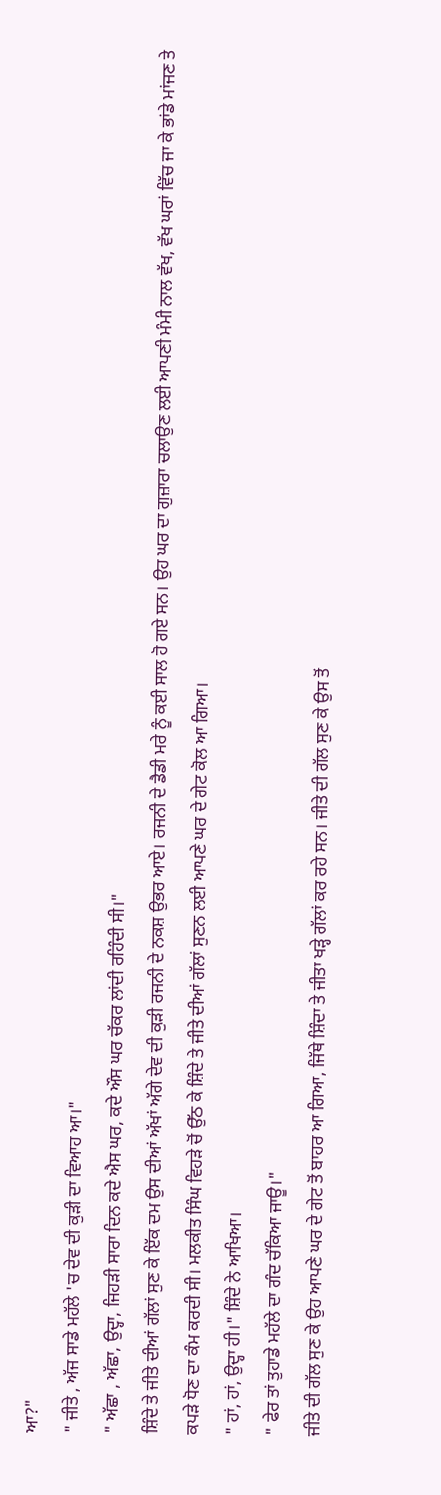ਆ?"
" ਜੀਤੇ , ਅੱਜ ਸਾਡੇ ਮਹੱਲੇ 'ਚ ਦੇਵ ਦੀ ਕੁੜੀ ਦਾ ਵਿਆਹ ਆ।"
" ਅੱਛਾ , ਅੱਛਾ, ਉਦ੍ਹਾ, ਜਿਹੜੀ ਸਾਰਾ ਦਿਨ ਕਦੇ ਐਸ ਘਰ, ਕਦੇ ਔਸ ਘਰ ਚੱਕਰ ਲਾਂਦੀ ਰਹਿੰਦੀ ਸੀ।"
ਸ਼ਿੰਦੇ ਤੇ ਜੀਤੇ ਦੀਆਂ ਗੱਲਾਂ ਸੁਣ ਕੇ ਇੱਕ ਦਮ ਉਸ ਦੀਆਂ ਅੱਖਾਂ ਅੱਗੇ ਦੇਵ ਦੀ ਕੁੜੀ ਰਜਨੀ ਦੇ ਨਕਸ਼ ਉਭਰ ਆਏ। ਰਜਨੀ ਦੇ ਡੈਡੀ ਮਰੇ ਨੂੰ ਕਈ ਸਾਲ ਹੋ ਗਏ ਸਨ। ਉਹ ਘਰ ਦਾ ਗੁਜ਼ਾਰਾ ਚਲਾਉਣ ਲਈ ਆਪਣੀ ਮੰਮੀ ਨਾਲ ਵੱਖ, ਵੱਖ ਘਰਾਂ ਵਿੱਚ ਜਾ ਕੇ ਭਾਂਡੇ ਮਾਂਜਣ ਤੇ ਕਪੜੇ ਧੋਣ ਦਾ ਕੰਮ ਕਰਦੀ ਸੀ। ਮਲਕੀਤ ਸਿੰਘ ਵਿਹੜੇ ਚੋਂ ਉੱਠ ਕੇ ਸ਼ਿੰਦੇ ਤੇ ਜੀਤੇ ਦੀਆਂ ਗੱਲਾਂ ਸੁਣਨ ਲਈ ਆਪਣੇ ਘਰ ਦੇ ਗੇਟ ਕੋਲ ਆ ਗਿਆ।
" ਹਾਂ, ਹਾਂ, ਉਦ੍ਹਾ ਹੀ।" ਸ਼ਿੰਦੇ ਨੇ ਆਖਿਆ।
" ਫੇਰ ਤਾਂ ਤੁਹਾਡੇ ਮਹੱਲੇ ਦਾ ਗੰਦ ਚੱਕਿਆ ਜਾਊ।"
ਜੀਤੇ ਦੀ ਗੱਲ ਸੁਣ ਕੇ ਉਹ ਆਪਣੇ ਘਰ ਦੇ ਗੇਟ ਤੋਂ ਬਾਹਰ ਆ ਗਿਆ, ਜਿੱਥੇ ਸ਼ਿੰਦਾ ਤੇ ਜੀਤਾ ਖੜ੍ਹੇ ਗੱਲਾਂ ਕਰ ਰਹੇ ਸਨ। ਜੀਤੇ ਦੀ ਗੱਲ ਸੁਣ ਕੇ ਉਸ ਤੋਂ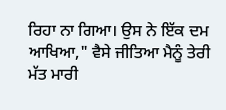ਰਿਹਾ ਨਾ ਗਿਆ। ਉਸ ਨੇ ਇੱਕ ਦਮ ਆਖਿਆ," ਵੈਸੇ ਜੀਤਿਆ ਮੈਨੂੰ ਤੇਰੀ ਮੱਤ ਮਾਰੀ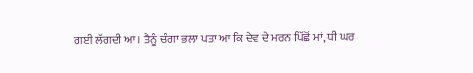ਗਈ ਲੱਗਦੀ ਆ। ਤੈਨੂੰ ਚੰਗਾ ਭਲਾ ਪਤਾ ਆ ਕਿ ਦੇਵ ਦੇ ਮਰਨ ਪਿੱਛੋਂ ਮਾਂ, ਧੀ ਘਰ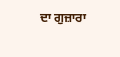ਦਾ ਗੁਜ਼ਾਰਾ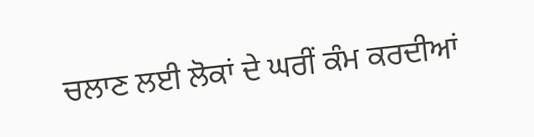ਚਲਾਣ ਲਈ ਲੋਕਾਂ ਦੇ ਘਰੀਂ ਕੰਮ ਕਰਦੀਆਂ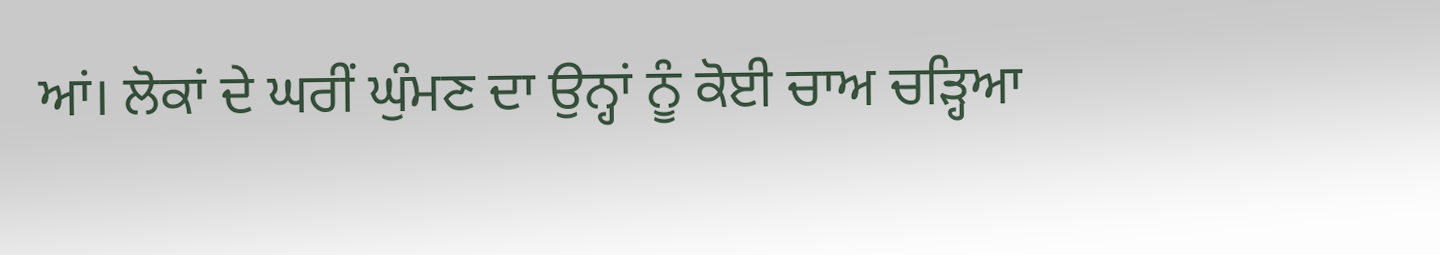ਆਂ। ਲੋਕਾਂ ਦੇ ਘਰੀਂ ਘੁੰਮਣ ਦਾ ਉਨ੍ਹਾਂ ਨੂੰ ਕੋਈ ਚਾਅ ਚੜ੍ਹਿਆ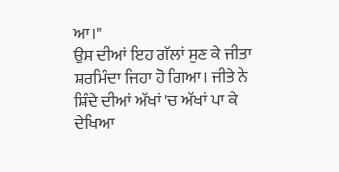ਆ।"
ਉਸ ਦੀਆਂ ਇਹ ਗੱਲਾਂ ਸੁਣ ਕੇ ਜੀਤਾ ਸ਼ਰਮਿੰਦਾ ਜਿਹਾ ਹੋ ਗਿਆ। ਜੀਤੇ ਨੇ ਸ਼ਿੰਦੇ ਦੀਆਂ ਅੱਖਾਂ 'ਚ ਅੱਖਾਂ ਪਾ ਕੇ ਦੇਖਿਆ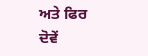ਅਤੇ ਫਿਰ ਦੋਵੇਂ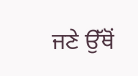ਜਣੇ ਉੱਥੋਂ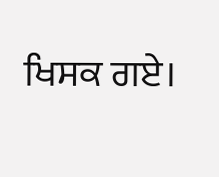ਖਿਸਕ ਗਏ।